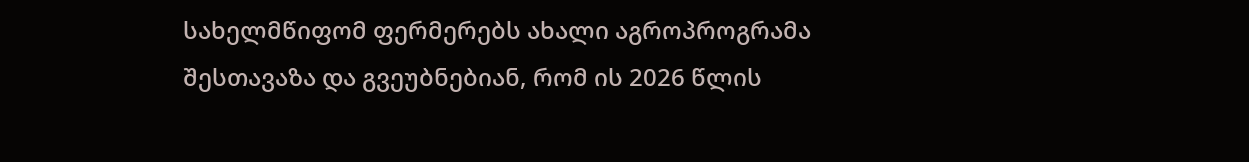სახელმწიფომ ფერმერებს ახალი აგროპროგრამა შესთავაზა და გვეუბნებიან, რომ ის 2026 წლის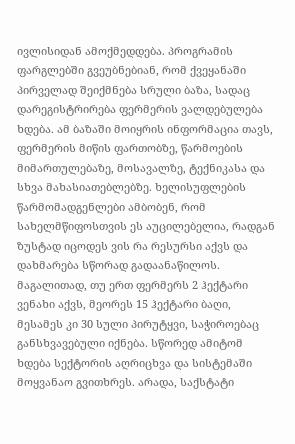ივლისიდან ამოქმედდება. პროგრამის ფარგლებში გვეუბნებიან, რომ ქვეყანაში პირველად შეიქმნება სრული ბაზა, სადაც დარეგისტრირება ფერმერის ვალდებულება ხდება. ამ ბაზაში მოიყრის ინფორმაცია თავს, ფერმერის მიწის ფართობზე, წარმოების მიმართულებაზე, მოსავალზე, ტექნიკასა და სხვა მახასიათებლებზე. ხელისუფლების წარმომადგენლები ამბობენ, რომ სახელმწიფოსთვის ეს აუცილებელია, რადგან ზუსტად იცოდეს ვის რა რესურსი აქვს და დახმარება სწორად გადაანაწილოს. მაგალითად, თუ ერთ ფერმერს 2 ჰექტარი ვენახი აქვს, მეორეს 15 ჰექტარი ბაღი, მესამეს კი 30 სული პირუტყვი, საჭიროებაც განსხვავებული იქნება. სწორედ ამიტომ ხდება სექტორის აღრიცხვა და სისტემაში მოყვანაო გვითხრეს. არადა, საქსტატი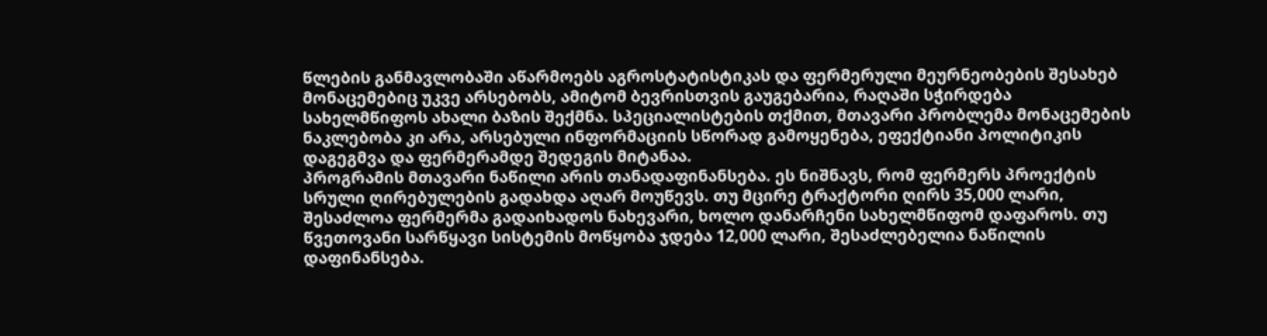წლების განმავლობაში აწარმოებს აგროსტატისტიკას და ფერმერული მეურნეობების შესახებ მონაცემებიც უკვე არსებობს, ამიტომ ბევრისთვის გაუგებარია, რაღაში სჭირდება სახელმწიფოს ახალი ბაზის შექმნა. სპეციალისტების თქმით, მთავარი პრობლემა მონაცემების ნაკლებობა კი არა, არსებული ინფორმაციის სწორად გამოყენება, ეფექტიანი პოლიტიკის დაგეგმვა და ფერმერამდე შედეგის მიტანაა.
პროგრამის მთავარი ნაწილი არის თანადაფინანსება. ეს ნიშნავს, რომ ფერმერს პროექტის სრული ღირებულების გადახდა აღარ მოუწევს. თუ მცირე ტრაქტორი ღირს 35,000 ლარი, შესაძლოა ფერმერმა გადაიხადოს ნახევარი, ხოლო დანარჩენი სახელმწიფომ დაფაროს. თუ წვეთოვანი სარწყავი სისტემის მოწყობა ჯდება 12,000 ლარი, შესაძლებელია ნაწილის დაფინანსება.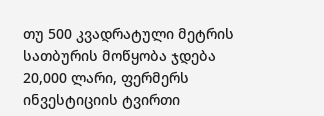თუ 500 კვადრატული მეტრის სათბურის მოწყობა ჯდება 20,000 ლარი, ფერმერს ინვესტიციის ტვირთი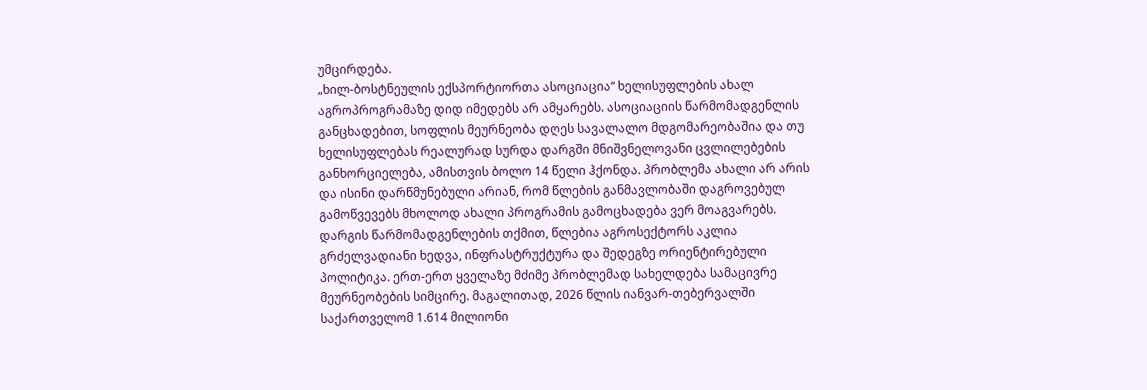უმცირდება.
„ხილ-ბოსტნეულის ექსპორტიორთა ასოციაცია“ ხელისუფლების ახალ აგროპროგრამაზე დიდ იმედებს არ ამყარებს. ასოციაციის წარმომადგენლის განცხადებით, სოფლის მეურნეობა დღეს სავალალო მდგომარეობაშია და თუ ხელისუფლებას რეალურად სურდა დარგში მნიშვნელოვანი ცვლილებების განხორციელება, ამისთვის ბოლო 14 წელი ჰქონდა. პრობლემა ახალი არ არის და ისინი დარწმუნებული არიან, რომ წლების განმავლობაში დაგროვებულ გამოწვევებს მხოლოდ ახალი პროგრამის გამოცხადება ვერ მოაგვარებს.
დარგის წარმომადგენლების თქმით, წლებია აგროსექტორს აკლია გრძელვადიანი ხედვა, ინფრასტრუქტურა და შედეგზე ორიენტირებული პოლიტიკა. ერთ-ერთ ყველაზე მძიმე პრობლემად სახელდება სამაცივრე მეურნეობების სიმცირე. მაგალითად, 2026 წლის იანვარ-თებერვალში საქართველომ 1.614 მილიონი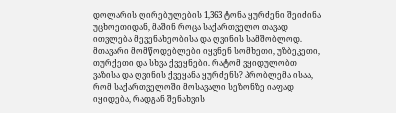დოლარის ღირებულების 1,363 ტონა ყურძენი შეიძინა უცხოეთიდან, მაშინ როცა საქართველო თავად ითვლება მევენახეობისა და ღვინის სამშობლოდ. მთავარი მომწოდებლები იყვნენ სომხეთი, უზბეკეთი, თურქეთი და სხვა ქვეყნები. რატომ ვყიდულობთ ვაზისა და ღვინის ქვეყანა ყურძენს? პრობლემა ისაა, რომ საქართველოში მოსავალი სეზონზე იაფად იყიდება, რადგან შენახვის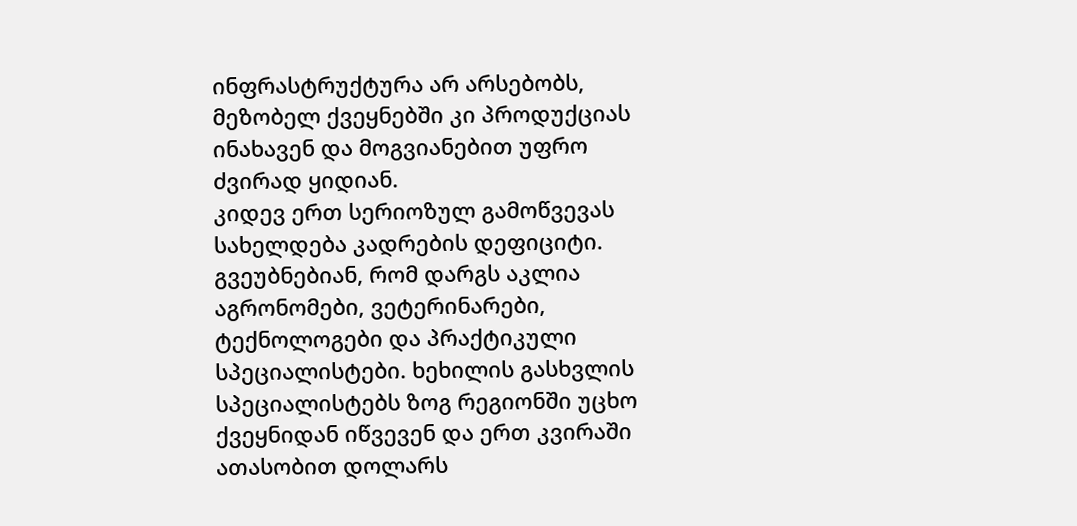ინფრასტრუქტურა არ არსებობს, მეზობელ ქვეყნებში კი პროდუქციას ინახავენ და მოგვიანებით უფრო ძვირად ყიდიან.
კიდევ ერთ სერიოზულ გამოწვევას სახელდება კადრების დეფიციტი. გვეუბნებიან, რომ დარგს აკლია აგრონომები, ვეტერინარები, ტექნოლოგები და პრაქტიკული სპეციალისტები. ხეხილის გასხვლის სპეციალისტებს ზოგ რეგიონში უცხო ქვეყნიდან იწვევენ და ერთ კვირაში ათასობით დოლარს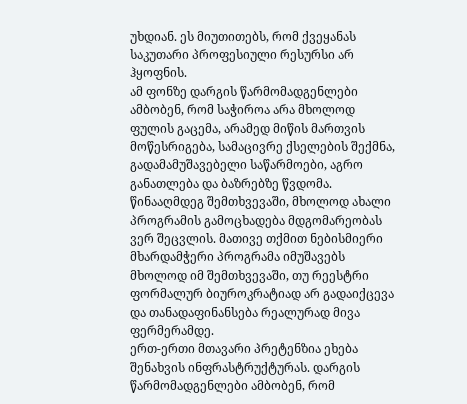უხდიან. ეს მიუთითებს, რომ ქვეყანას საკუთარი პროფესიული რესურსი არ ჰყოფნის.
ამ ფონზე დარგის წარმომადგენლები ამბობენ, რომ საჭიროა არა მხოლოდ ფულის გაცემა, არამედ მიწის მართვის მოწესრიგება, სამაცივრე ქსელების შექმნა, გადამამუშავებელი საწარმოები, აგრო განათლება და ბაზრებზე წვდომა. წინააღმდეგ შემთხვევაში, მხოლოდ ახალი პროგრამის გამოცხადება მდგომარეობას ვერ შეცვლის. მათივე თქმით ნებისმიერი მხარდამჭერი პროგრამა იმუშავებს მხოლოდ იმ შემთხვევაში, თუ რეესტრი ფორმალურ ბიუროკრატიად არ გადაიქცევა და თანადაფინანსება რეალურად მივა ფერმერამდე.
ერთ-ერთი მთავარი პრეტენზია ეხება შენახვის ინფრასტრუქტურას. დარგის წარმომადგენლები ამბობენ, რომ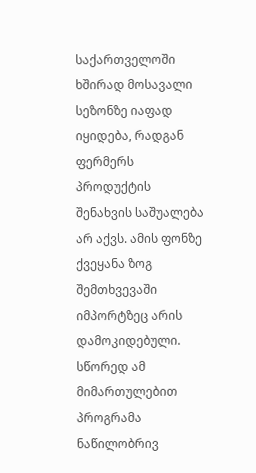საქართველოში ხშირად მოსავალი სეზონზე იაფად იყიდება, რადგან ფერმერს პროდუქტის შენახვის საშუალება არ აქვს. ამის ფონზე ქვეყანა ზოგ შემთხვევაში იმპორტზეც არის დამოკიდებული. სწორედ ამ მიმართულებით პროგრამა ნაწილობრივ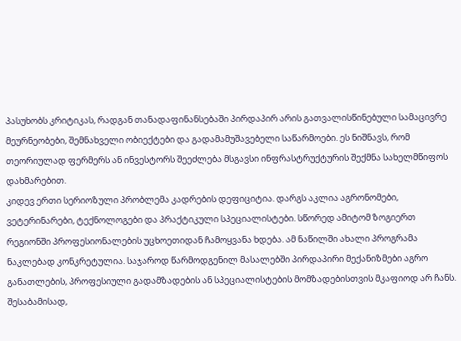პასუხობს კრიტიკას, რადგან თანადაფინანსებაში პირდაპირ არის გათვალისწინებული სამაცივრე მეურნეობები, შემნახველი ობიექტები და გადამამუშავებელი საწარმოები. ეს ნიშნავს, რომ თეორიულად ფერმერს ან ინვესტორს შეეძლება მსგავსი ინფრასტრუქტურის შექმნა სახელმწიფოს დახმარებით.
კიდევ ერთი სერიოზული პრობლემა კადრების დეფიციტია. დარგს აკლია აგრონომები, ვეტერინარები, ტექნოლოგები და პრაქტიკული სპეციალისტები. სწორედ ამიტომ ზოგიერთ რეგიონში პროფესიონალების უცხოეთიდან ჩამოყვანა ხდება. ამ ნაწილში ახალი პროგრამა ნაკლებად კონკრეტულია. საჯაროდ წარმოდგენილ მასალებში პირდაპირი მექანიზმები აგრო განათლების, პროფესიული გადამზადების ან სპეციალისტების მომზადებისთვის მკაფიოდ არ ჩანს. შესაბამისად,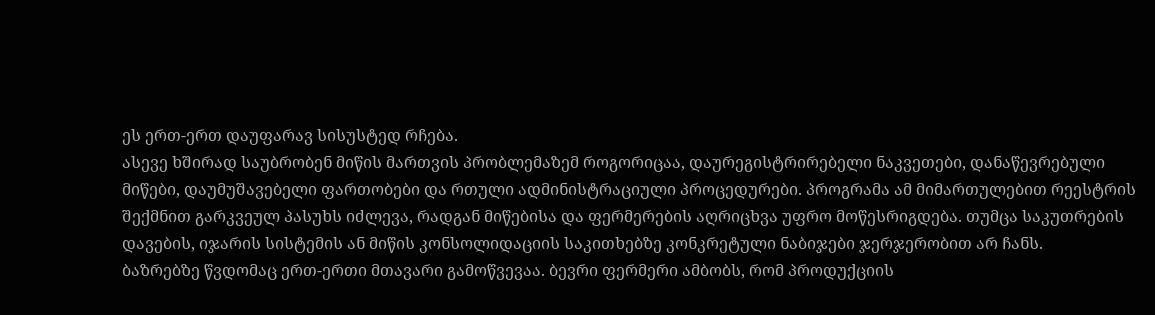ეს ერთ-ერთ დაუფარავ სისუსტედ რჩება.
ასევე ხშირად საუბრობენ მიწის მართვის პრობლემაზემ როგორიცაა, დაურეგისტრირებელი ნაკვეთები, დანაწევრებული მიწები, დაუმუშავებელი ფართობები და რთული ადმინისტრაციული პროცედურები. პროგრამა ამ მიმართულებით რეესტრის შექმნით გარკვეულ პასუხს იძლევა, რადგან მიწებისა და ფერმერების აღრიცხვა უფრო მოწესრიგდება. თუმცა საკუთრების დავების, იჯარის სისტემის ან მიწის კონსოლიდაციის საკითხებზე კონკრეტული ნაბიჯები ჯერჯერობით არ ჩანს.
ბაზრებზე წვდომაც ერთ-ერთი მთავარი გამოწვევაა. ბევრი ფერმერი ამბობს, რომ პროდუქციის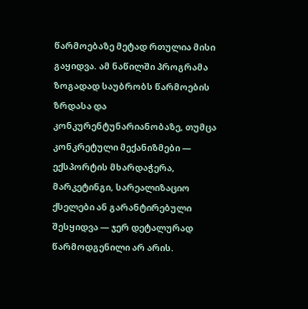წარმოებაზე მეტად რთულია მისი გაყიდვა. ამ ნაწილში პროგრამა ზოგადად საუბრობს წარმოების ზრდასა და კონკურენტუნარიანობაზე, თუმცა კონკრეტული მექანიზმები — ექსპორტის მხარდაჭერა, მარკეტინგი, სარეალიზაციო ქსელები ან გარანტირებული შესყიდვა — ჯერ დეტალურად წარმოდგენილი არ არის.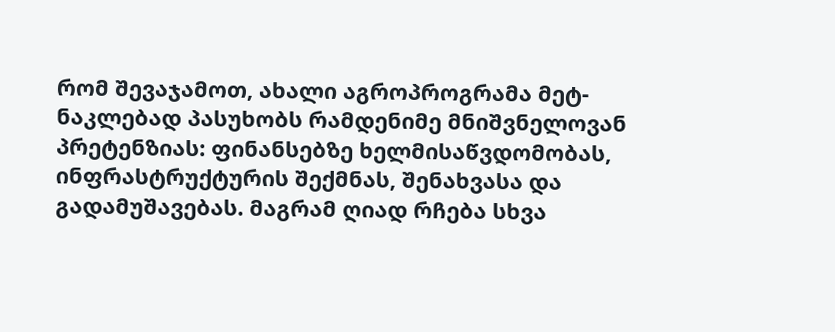რომ შევაჯამოთ, ახალი აგროპროგრამა მეტ-ნაკლებად პასუხობს რამდენიმე მნიშვნელოვან პრეტენზიას: ფინანსებზე ხელმისაწვდომობას, ინფრასტრუქტურის შექმნას, შენახვასა და გადამუშავებას. მაგრამ ღიად რჩება სხვა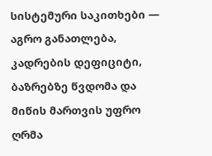სისტემური საკითხები — აგრო განათლება, კადრების დეფიციტი, ბაზრებზე წვდომა და მიწის მართვის უფრო ღრმა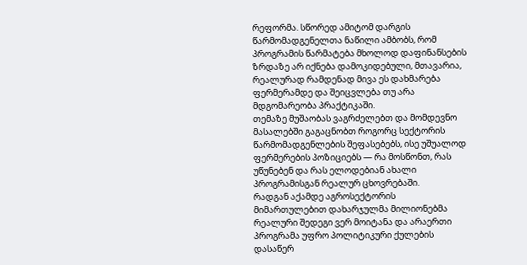რეფორმა. სწორედ ამიტომ დარგის წარმომადგენელთა ნაწილი ამბობს, რომ პროგრამის წარმატება მხოლოდ დაფინანსების ზრდაზე არ იქნება დამოკიდებული, მთავარია, რეალურად რამდენად მივა ეს დახმარება ფერმერამდე და შეიცვლება თუ არა მდგომარეობა პრაქტიკაში.
თემაზე მუშაობას ვაგრძელებთ და მომდევნო მასალებში გაგაცნობთ როგორც სექტორის წარმომადგენლების შეფასებებს, ისე უშუალოდ ფერმერების პოზიციებს — რა მოსწონთ, რას უწუნებენ და რას ელოდებიან ახალი პროგრამისგან რეალურ ცხოვრებაში.
რადგან აქამდე აგროსექტორის მიმართულებით დახარჯულმა მილიონებმა რეალური შედეგი ვერ მოიტანა და არაერთი პროგრამა უფრო პოლიტიკური ქულების დასაწერ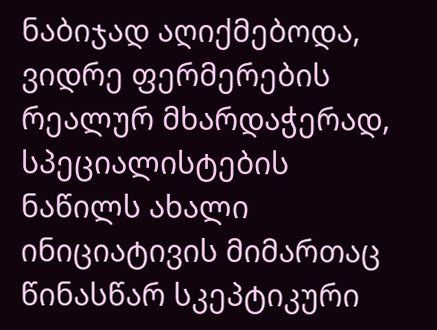ნაბიჯად აღიქმებოდა, ვიდრე ფერმერების რეალურ მხარდაჭერად, სპეციალისტების ნაწილს ახალი ინიციატივის მიმართაც წინასწარ სკეპტიკური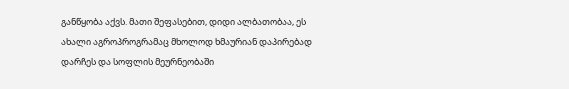განწყობა აქვს. მათი შეფასებით, დიდი ალბათობაა, ეს ახალი აგროპროგრამაც მხოლოდ ხმაურიან დაპირებად დარჩეს და სოფლის მეურნეობაში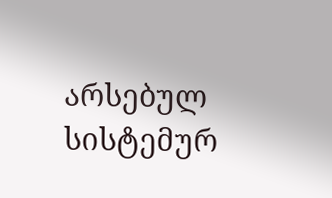არსებულ სისტემურ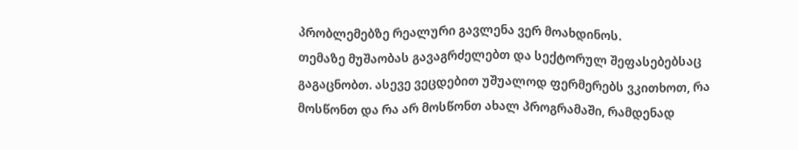პრობლემებზე რეალური გავლენა ვერ მოახდინოს.
თემაზე მუშაობას გავაგრძელებთ და სექტორულ შეფასებებსაც გაგაცნობთ. ასევე ვეცდებით უშუალოდ ფერმერებს ვკითხოთ, რა მოსწონთ და რა არ მოსწონთ ახალ პროგრამაში, რამდენად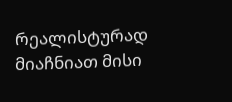რეალისტურად მიაჩნიათ მისი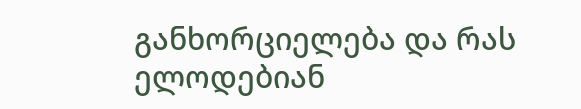განხორციელება და რას ელოდებიან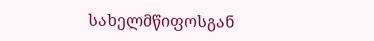სახელმწიფოსგან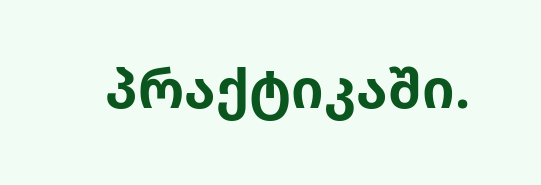პრაქტიკაში.